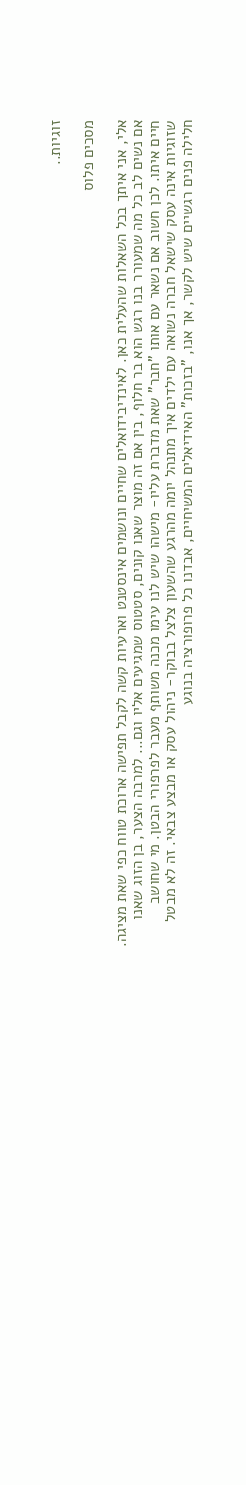זוגיות..

מסכים פלוס

אלי, אני איתך בכל השאלות שהעלית כאן. לאינדיבידואלים שחיים ונושמים אינסטנט וארעיות קשה לקבל תפישה ארוכת טווח כפי שאת מציגה. אם נשים לב כל מה שמעורר בנו רגש הוא בר חלוף, בין אם זה מוצר שאנו קונים, סטטוס שמגיעים אליו וגם... למרבה הצער, בן הזוג שאנו חיים איתו. לכן חשוב אם נשאר עם אותו "חבר" שאת מדברת עליו- מישהו שיש לנו עימו מכנה משותף מעבר לפרפורי הבטן. מי שחושב שזוגיות אינה עסק שישאל חברה נשואה עם ילדים איך מתנהל יומה מהרגע שהשעון צלצל בבוקר- ניהול עסק או מבצע צבאי. זה לא מבטל חלילה פנים רגשיים שיש לקשר, אך אנו, "בזכות" האידיאלים המשיחיים, אבדנו כל פרופורציה בנוגע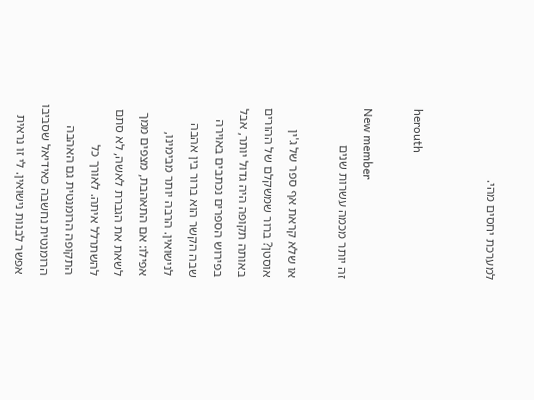למערכת יחסים מהי.


herouth

New member
זה יותר מכמה עשרות שנים

או שלא קראת אף ספר של ג'ין אוסטן? ברור שמשקלם של ההורים באותה תקופה היה גדול יותר, אבל בפירוש הספרים נכתבים באוירה שבה הקשר הוא ברור בין אהבה לנישואין. הרבה יותר מבימינו, אפילו: אם התאהבת, מצפים ממך לשאת את הגברת לאשה, לא סתם להשתרלל איתה. לאורך כל התקופה הרומנטית גם האהבה הרומנטית נחשבה כאידיאל שסביבו אפשר לבנות נישואין. לי זו נראית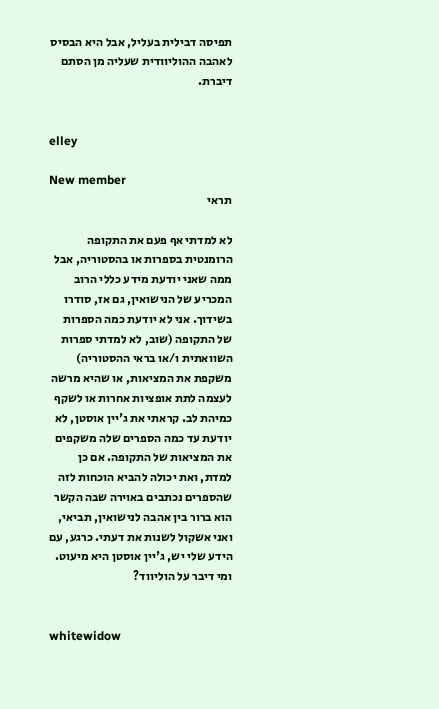תפיסה דבילית בעליל, אבל היא הבסיס לאהבה ההוליוודית שעליה מן הסתם דיברת.


elley

New member
תראי

לא למדתי אף פעם את התקופה הרומנטית בספרות או בהסטוריה, אבל ממה שאני יודעת מידע כללי הרוב המכריע של הנישואין, גם אז, סודרו בשידוך. אני לא יודעת כמה הספרות של התקופה (שוב, לא למדתי ספרות השוואתית ו/או בראי ההסטוריה) משקפת את המציאות, או שהיא מרשה לעצמה לתת אופציות אחרות או לשקף כמיהת לב. קראתי את ג'יין אוסטן, לא יודעת עד כמה הספרים שלה משקפים את המציאות של התקופה. אם כן למדת, ואת יכולה להביא הוכחות לזה שהספרים נכתבים באוירה שבה הקשר הוא ברור בין אהבה לנישואין, תביאי, ואני אשקול לשנות את דעתי. כרגע, עם הידע שלי יש, ג'יין אוסטן היא מיעוט. ומי דיבר על הוליווד?


whitewidow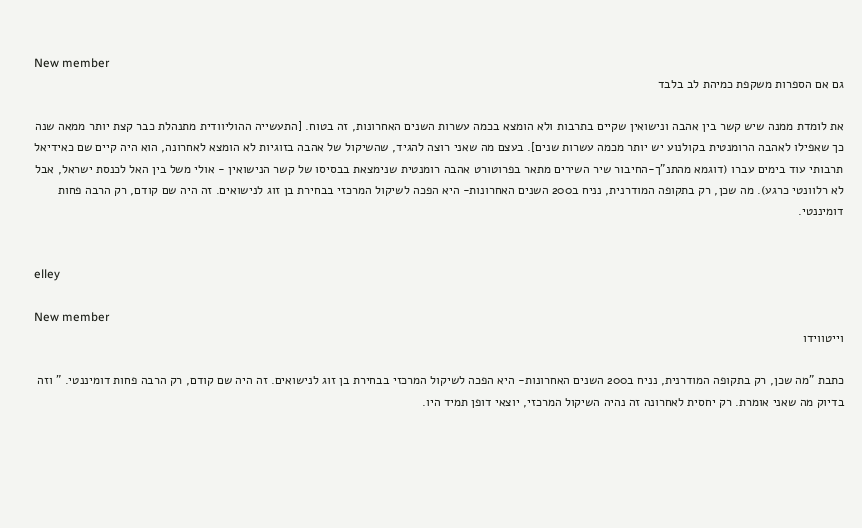New member
גם אם הספרות משקפת כמיהת לב בלבד

את לומדת ממנה שיש קשר בין אהבה ונישואין שקיים בתרבות ולא הומצא בכמה עשרות השנים האחרונות, זה בטוח. [התעשייה ההוליוודית מתנהלת כבר קצת יותר ממאה שנה כך שאפילו לאהבה הרומנטית בקולנוע יש יותר מכמה עשרות שנים]. בעצם מה שאני רוצה להגיד, שהשיקול של אהבה בזוגיות לא הומצא לאחרונה, הוא היה קיים שם כאידיאל תרבותי עוד בימים עברו (דוגמא מהתנ"ך-החיבור שיר השירים מתאר בפרוטורט אהבה רומנטית שנימצאת בבסיסו של קשר הנישואין - אולי משל בין האל לכנסת ישראל, אבל לא רלוונטי כרגע). מה שכן, רק בתקופה המודרנית, נניח ב200 השנים האחרונות- היא הפכה לשיקול המרכזי בבחירת בן זוג לנישואים. זה היה שם קודם, רק הרבה פחות דומיננטי.


elley

New member
וייטווידו

כתבת "מה שכן, רק בתקופה המודרנית, נניח ב200 השנים האחרונות- היא הפכה לשיקול המרכזי בבחירת בן זוג לנישואים. זה היה שם קודם, רק הרבה פחות דומיננטי. " וזה בדיוק מה שאני אומרת. רק יחסית לאחרונה זה נהיה השיקול המרכזי, יוצאי דופן תמיד היו.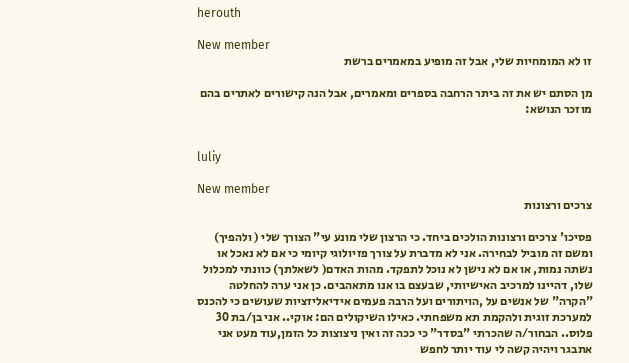herouth

New member
זו לא המומחיות שלי, אבל זה מופיע במאמרים ברשת

מן הסתם יש את זה ביתר הרחבה בספרים ומאמרים, אבל הנה קישורים לאתרים בהם מוזכר הנושא:


luliy

New member
צרכים ורצונות

פסיכו' צרכים ורצונות הולכים ביחד. כי הרצון שלי מונע עי" הצורך שלי ( ולהפיך) ומשם זה מוביל לבחירה. אני לא מדברת על צורך פזיולוגי קיומי כי אם לא נאכל או נשתה נמות, או אם לא נישן לא נוכל לתפקד. מהות האדם( לשאלתך) כוונתי למכלול שלו, דהיינו למרכיב האישיותי, שבעצם בו אנו מתאהבים. כן אני ערה להחלטה "הקרה" של אנשים על ,הויתורים ועל הרבה פעמים אידיאליזציות שעושים כי להכנס למערכת זוגית ולהקמת תא משפחתי. כאילו השיקולים הם: אוקי.. אני בן/בת 30 פלוס.. הבחור/ה שהכרתי "בסדר" כי ככה זה ואין ניצוצות כל הזמן,עוד מעט אני אתבגר ויהיה קשה לי עוד יותר לחפש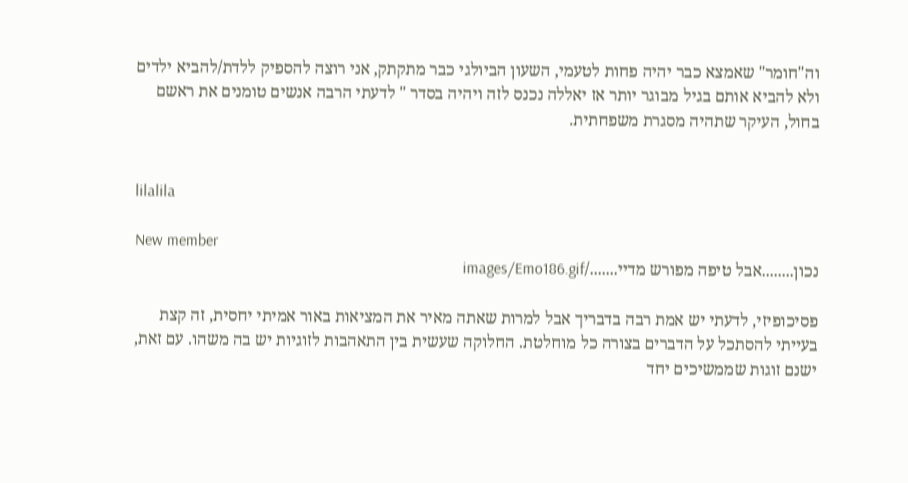וה"חומר" שאמצא כבר יהיה פחות לטעמי, השעון הביולגי כבר מתקתק, אני רוצה להספיק ללדת/להביא ילדים ולא להביא אותם בגיל מבוגר יותר אז יאללה נכנס לזה ויהיה בסדר " לדעתי הרבה אנשים טומנים את ראשם בחול, העיקר שתהיה מסגרת משפחתית.


lilalila

New member
נכון........אבל טיפה מפורש מדיי......./images/Emo186.gif

פסיכופיזי, לדעתי יש אמת רבה בדבריך אבל למרות שאתה מאיר את המציאות באור אמיתי יחסית, זה קצת בעייתי להסתכל על הדברים בצורה כל מוחלטת. החלוקה שעשית בין התאהבות לזוגיות יש בה משהו. עם זאת, ישנם זוגות שממשיכים יחד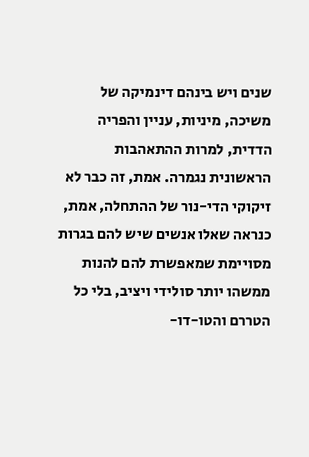שנים ויש בינהם דינמיקה של משיכה, מיניות, עניין והפריה הדדית, למרות ההתאהבות הראשונית נגמרה. אמת, זה כבר לא זיקוקי הדי-נור של ההתחלה, אמת, כנראה שאלו אנשים שיש להם בגרות מסויימת שמאפשרת להם להנות ממשהו יותר סולידי ויציב, בלי כל הטררם והטו-דו-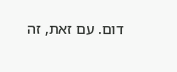דום. עם זאת, זה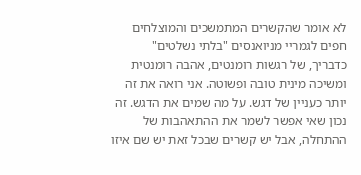לא אומר שהקשרים המתמשכים והמוצלחים חפים לגמריי מניואנסים "בלתי נשלטים" כדבריך, של רגשות רומנטים, אהבה רומנטית ומשיכה מינית טובה ופשוטה. אני רואה את זה יותר כעניין של דגש. על מה שמים את הדגש. זה נכון שאי אפשר לשמר את ההתאהבות של ההתחלה, אבל יש קשרים שבכל זאת יש שם איזו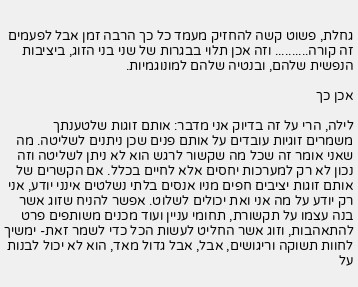גחלת, פשוט קשה להחזיק מעמד כל כך הרבה זמן אבל לפעמים זה קורה.......... וזה אכן תלוי בבגרות של שני בני הזוג, ביציבות הנפשית שלהם, ובנטיה שלהם למונוגמיות.

אכן כך

לילה, הרי על זה בדיוק אני מדבר: אותם זוגות שלטענתך משמרים זוגיות עובדים על אותם פנים שכן ניתנים לשליטה. מה שאני אומר זה שכל מה שקשור לרגש הוא לא ניתן לשליטה וזה נכון לא רק למערכות יחסים אלא לחיים בכלל. אם הקשרים של אותם זוגות יציבים חפים מניו אנסים בלתי נשלטים אינני יודע, אני רק יודע על מה אני ואת יכולים לשלוט. אפשר להניח שזוג אשר בנה עצמו על תקשורת, תחומי עניין ועוד מכנים משותפים פרט להתאהבות, וזוג אשר החליט לעשות הכל כדי לשמר זאת- ימשיך לחוות תשוקה וריגושים, אבל, אבל גדול מאד, הוא לא יכול לבנות על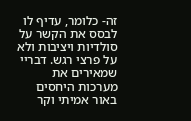זה- כלומר, עדיף לו לבסס את הקשר על סולדיות ויציבות ולא על פרצי רגש. דבריי שמאירים את מערכות היחסים באור אמיתי וקר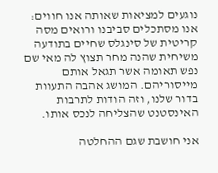נוגעים למציאות שאותה אנו חווים: אנו מסתכלים סביבנו ורואים מסה קריטית של סינגלס שחיים בתודעה משיחית שהנה מחר תצוץ לה מאי שם נפש תאומה אשר תגאל אותם מייסוריהם. המושג אהבה התעוות בדור שלנו, וזה הודות לתרבות האינסטנט שהצליחה לנכס אותו.

אני חושבת שגם ההחלטה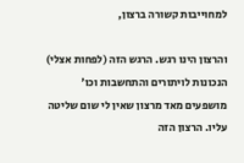למחוייבות קשורה ברצון,

והרצון הינו רגש. הרגש הזה (לפחות אצלי) הנכונות לויתורים והתחשבות וכו' מושפעים מאד מרצון שאין לי שום שליטה עליו. הרצון הזה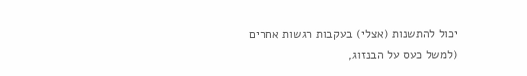יכול להתשנות (אצלי) בעקבות רגשות אחרים (למשל כעס על הבנזוג,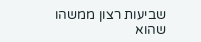שביעות רצון ממשהו שהוא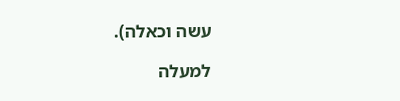עשה וכאלה).

למעלה